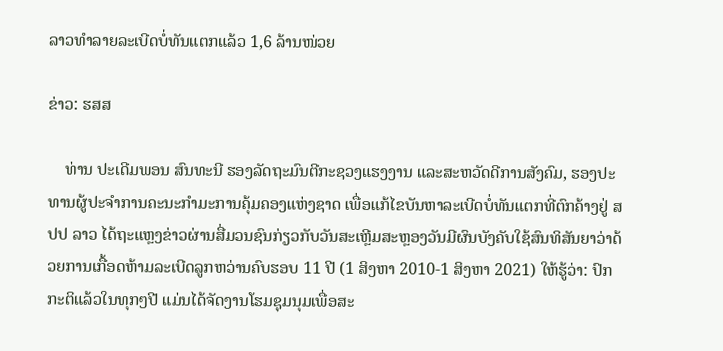ລາວທຳລາຍລະເບີດບໍ່ທັນແຕກແລ້ວ 1,6 ລ້ານໜ່ວຍ

ຂ່າວ: ຮສສ

    ທ່ານ ປະເດີມພອນ ສົນທະນີ ຮອງລັດຖະມົນຕີກະຊວງແຮງງານ ແລະສະຫວັດດີການສັງຄົມ, ຮອງປະທານຜູ້ປະຈໍາການຄະນະກໍາມະການຄຸ້ມຄອງແຫ່ງຊາດ ເພື່ອແກ້ໄຂບັນຫາລະເບີດບໍ່ທັນແຕກທີ່ຕົກຄ້າງຢູ່ ສປປ ລາວ ໄດ້ຖະແຫຼງຂ່າວຜ່ານສື່ມວນຊົນກ່ຽວກັບວັນສະເຫຼີມສະຫຼອງວັນມີຜົນບັງຄັບໃຊ້ສົນທິສັນຍາວ່າດ້ວຍການເກື້ອດຫ້າມລະເບີດລູກຫວ່ານຄົບຮອບ 11 ປີ (1 ສິງຫາ 2010-1 ສິງຫາ 2021) ໃຫ້ຮູ້ວ່າ: ປົກກະຕິແລ້ວໃນທຸກໆປີ ແມ່ນໄດ້ຈັດງານໂຮມຊຸມນຸມເພື່ອສະ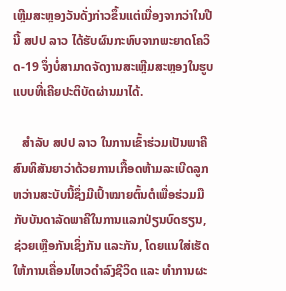ເຫຼີມສະຫຼອງວັນດັ່ງກ່າວຂຶ້ນແຕ່ເນື່ອງຈາກວ່າໃນປີນີ້ ສປປ ລາວ ໄດ້ຮັບຜົນກະທົບຈາກພະຍາດໂຄວິດ-19 ຈຶ່ງບໍ່ສາມາດຈັດງານສະເຫຼີມສະຫຼອງໃນຮູບແບບທີ່ເຄີຍປະຕິບັດຜ່ານມາໄດ້.

   ສຳລັບ ສປປ ລາວ ໃນການເຂົ້າຮ່ວມເປັນພາຄີສົນທິສັນຍາວ່າດ້ວຍການເກື້ອດຫ້າມລະເບີດລູກຫວ່ານສະບັບນີ້ຊຶ່ງມີເປົ້າໝາຍຕົ້ນຕໍເພື່ອຮ່ວມມືກັບບັນດາລັດພາຄີໃນການແລກປ່ຽນບົດຮຽນ, ຊ່ວຍເຫຼືອກັນເຊິ່ງກັນ ແລະກັນ, ໂດຍແນໃສ່ເຮັດໃຫ້ການເຄື່ອນໄຫວດໍາລົງຊີວິດ ແລະ ທຳການຜະ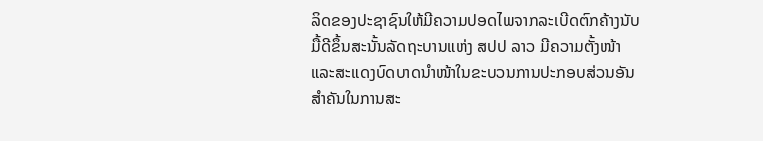ລິດຂອງປະຊາຊົນໃຫ້ມີຄວາມປອດໄພຈາກລະເບີດຕົກຄ້າງນັບມື້ດີຂຶ້ນສະນັ້ນລັດຖະບານແຫ່ງ ສປປ ລາວ ມີຄວາມຕັ້ງໜ້າ ແລະສະແດງບົດບາດນໍາໜ້າໃນຂະບວນການປະກອບສ່ວນອັນສໍາຄັນໃນການສະ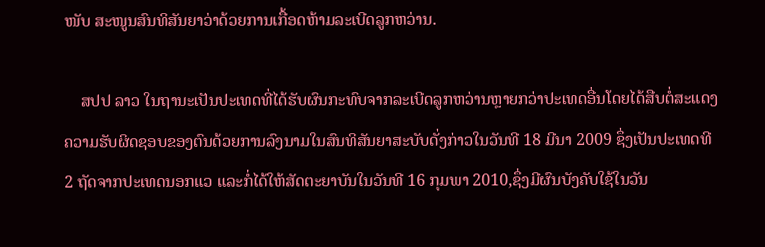ໜັບ ສະໜູນສົນທິສັນຍາວ່າດ້ວຍການເກື້ອດຫ້າມລະເບີດລູກຫວ່ານ.

    ສປປ ລາວ ໃນຖານະເປັນປະເທດທີ່ໄດ້ຮັບຜົນກະທົບຈາກລະເບີດລູກຫວ່ານຫຼາຍກວ່າປະເທດອື່ນໂດຍໄດ້ສືບຕໍ່ສະແດງຄວາມຮັບຜິດຊອບຂອງຕົນດ້ວຍການລົງນາມໃນສົນທິສັນຍາສະບັບດັ່ງກ່າວໃນວັນທີ 18 ມີນາ 2009 ຊຶ່ງເປັນປະເທດທີ 2 ຖັດຈາກປະເທດນອກແວ ແລະກໍ່ໄດ້ໃຫ້ສັດຕະຍາບັນໃນວັນທີ 16 ກຸມພາ 2010,ຊຶ່ງມີຜົນບັງຄັບໃຊ້ໃນວັນ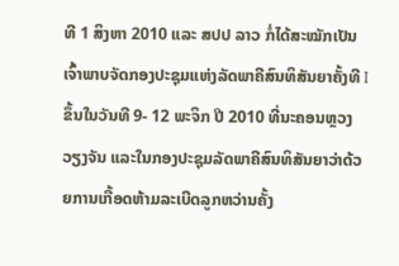ທີ 1 ສິງຫາ 2010 ແລະ ສປປ ລາວ ກໍ່ໄດ້ສະໝັກເປັນເຈົ້າພາບຈັດກອງປະຊຸມແຫ່ງລັດພາຄີສົນທິສັນຍາຄັ້ງທີ I ຂຶ້ນໃນວັນທີ 9- 12 ພະຈິກ ປີ 2010 ທີ່ນະຄອນຫຼວງວຽງຈັນ ແລະໃນກອງປະຊຸມລັດພາຄີສົນທິສັນຍາວ່າດ້ວຍການເກື້ອດຫ້າມລະເບີດລູກຫວ່ານຄັ້ງ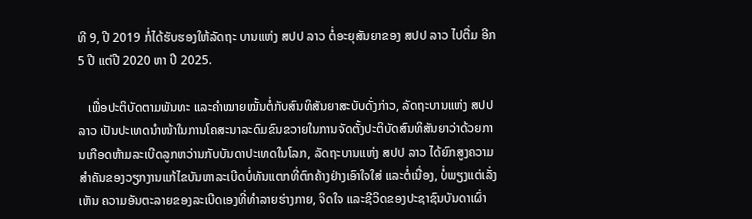ທີ 9, ປີ 2019 ກໍ່ໄດ້ຮັບຮອງໃຫ້ລັດຖະ ບານແຫ່ງ ສປປ ລາວ ຕໍ່ອະຍຸສັນຍາຂອງ ສປປ ລາວ ໄປຕື່ມ ອີກ 5 ປີ ແຕ່ປີ 2020 ຫາ ປີ 2025.

   ເພື່ອປະຕິບັດຕາມພັນທະ ແລະຄໍາໝາຍໝັ້ນຕໍ່ກັບສົນທິສັນຍາສະບັບດັ່ງກ່າວ, ລັດຖະບານແຫ່ງ ສປປ ລາວ ເປັນປະເທດນໍາໜ້າໃນການໂຄສະນາລະດົມຂົນຂວາຍໃນການຈັດຕັ້ງປະຕິບັດສົນທິສັນຍາວ່າດ້ວຍການເກືອດຫ້າມລະເບີດລູກຫວ່ານກັບບັນດາປະເທດໃນໂລກ, ລັດຖະບານແຫ່ງ ສປປ ລາວ ໄດ້ຍົກສູງຄວາມສໍາຄັນຂອງວຽກງານແກ້ໄຂບັນຫາລະເບີດບໍ່ທັນແຕກທີ່ຕົກຄ້າງຢ່າງເອົາໃຈໃສ່ ແລະຕໍ່ເນື່ອງ, ບໍ່ພຽງແຕ່ເລັ່ງເຫັນ ຄວາມອັນຕະລາຍຂອງລະເບີດເອງທີ່ທຳລາຍຮ່າງກາຍ, ຈິດໃຈ ແລະຊີວິດຂອງປະຊາຊົນບັນດາເຜົ່າ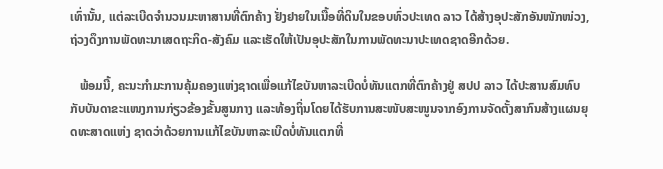ເທົ່ານັ້ນ, ແຕ່ລະເບີດຈຳນວນມະຫາສານທີ່ຕົກຄ້າງ ຢັ່ງຢາຍໃນເນື້ອທີ່ດິນໃນຂອບທົ່ວປະເທດ ລາວ ໄດ້ສ້າງອຸປະສັກອັນໜັກໜ່ວງ, ຖ່ວງດຶງການພັດທະນາເສດຖະກິດ-ສັງຄົມ ແລະເຮັດໃຫ້ເປັນອຸປະສັກໃນການພັດທະນາປະເທດຊາດອີກດ້ວຍ.

   ພ້ອມນີ້, ຄະນະກຳມະການຄຸ້ມຄອງແຫ່ງຊາດເພື່ອແກ້ໄຂບັນຫາລະເບີດບໍ່ທັນແຕກທີ່ຕົກຄ້າງຢູ່ ສປປ ລາວ ໄດ້ປະສານສົມທົບກັບບັນດາຂະແໜງການກ່ຽວຂ້ອງຂັ້ນສູນກາງ ແລະທ້ອງຖິ່ນໂດຍໄດ້ຮັບການສະໜັບສະໜູນຈາກອົງການຈັດຕັ້ງສາກົນສ້າງແຜນຍຸດທະສາດແຫ່ງ ຊາດວ່າດ້ວຍການແກ້ໄຂບັນຫາລະເບີດບໍ່ທັນແຕກທີ່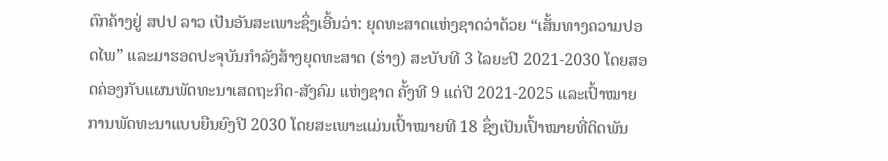ຕົກຄ້າງຢູ່ ສປປ ລາວ ເປັນອັນສະເພາະຊຶ່ງເອີ້ນວ່າ: ຍຸດທະສາດແຫ່ງຊາດວ່າດ້ວຍ “ເສັ້ນທາງຄວາມປອດໄພ” ແລະມາຮອດປະຈຸບັນກໍາລັງສ້າງຍຸດທະສາດ (ຮ່າງ) ສະບັບທີ 3 ໄລຍະປີ 2021-2030 ໂດຍສອດຄ່ອງກັບແຜນພັດທະນາເສດຖະກິດ-ສັງຄົມ ແຫ່ງຊາດ ຄັ້ງທີ 9 ແຕ່ປີ 2021-2025 ແລະເປົ້າໝາຍການພັດທະນາແບບຍືນຍົງປີ 2030 ໂດຍສະເພາະແມ່ນເປົ້າໝາຍທີ 18 ຊຶ່ງເປັນເປົ້າໝາຍທີ່ຕິດພັນ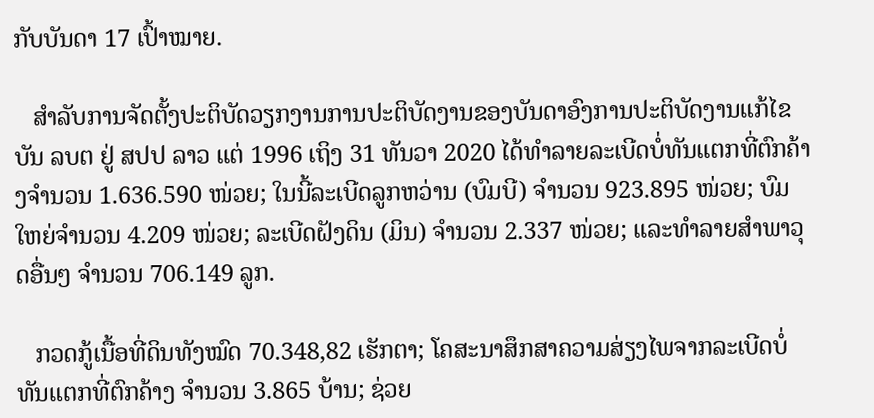ກັບບັນດາ 17 ເປົ້າໝາຍ.

   ສໍາລັບການຈັດຕັ້ງປະຕິບັດວຽກງານການປະຕິບັດງານຂອງບັນດາອົງການປະຕິບັດງານແກ້ໄຂບັນ ລບຕ ຢູ່ ສປປ ລາວ ແຕ່ 1996 ເຖິງ 31 ທັນວາ 2020 ໄດ້ທໍາລາຍລະເບີດບໍ່ທັນແຕກທີ່ຕົກຄ້າງຈໍານວນ 1.636.590 ໜ່ວຍ; ໃນນີ້ລະເບີດລູກຫວ່ານ (ບົມບີ) ຈໍານວນ 923.895 ໜ່ວຍ; ບົມໃຫຍ່ຈໍານວນ 4.209 ໜ່ວຍ; ລະເບີດຝັງດິນ (ມິນ) ຈໍານວນ 2.337 ໜ່ວຍ; ແລະທຳລາຍສໍາພາວຸດອື່ນໆ ຈໍານວນ 706.149 ລູກ.

   ກວດກູ້ເນື້ອທີ່ດິນທັງໝົດ 70.348,82 ເຮັກຕາ; ໂຄສະນາສຶກສາຄວາມສ່ຽງໄພຈາກລະເບີດບໍ່ທັນແຕກທີ່ຕົກຄ້າງ ຈໍານວນ 3.865 ບ້ານ; ຊ່ວຍ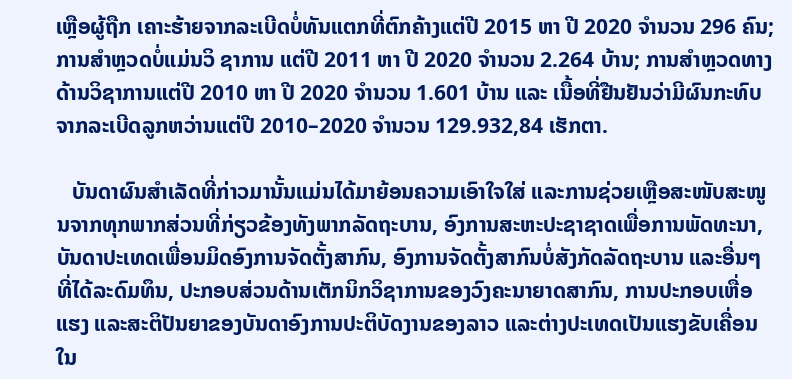ເຫຼືອຜູ້ຖືກ ເຄາະຮ້າຍຈາກລະເບີດບໍ່ທັນແຕກທີ່ຕົກຄ້າງແຕ່ປີ 2015 ຫາ ປີ 2020 ຈໍານວນ 296 ຄົນ; ການສຳຫຼວດບໍ່ແມ່ນວິ ຊາການ ແຕ່ປີ 2011 ຫາ ປີ 2020 ຈໍານວນ 2.264 ບ້ານ; ການສຳຫຼວດທາງດ້ານວິຊາການແຕ່ປີ 2010 ຫາ ປີ 2020 ຈໍານວນ 1.601 ບ້ານ ແລະ ເນື້ອທີ່ຢືນຢັນວ່າມີຜົນກະທົບຈາກລະເບີດລູກຫວ່ານແຕ່ປີ 2010–2020 ຈໍານວນ 129.932,84 ເຮັກຕາ.

   ບັນດາຜົນສຳເລັດທີ່ກ່າວມານັ້ນແມ່ນໄດ້ມາຍ້ອນຄວາມເອົາໃຈໃສ່ ແລະການຊ່ວຍເຫຼືອສະໜັບສະໜູນຈາກທຸກພາກສ່ວນທີ່ກ່ຽວຂ້ອງທັງພາກລັດຖະບານ, ອົງການສະຫະປະຊາຊາດເພື່ອການພັດທະນາ, ບັນດາປະເທດເພື່ອນມິດອົງການຈັດຕັ້ງສາກົນ, ອົງການຈັດຕັ້ງສາກົນບໍ່ສັງກັດລັດຖະບານ ແລະອື່ນໆທີ່ໄດ້ລະດົມທຶນ, ປະກອບສ່ວນດ້ານເຕັກນິກວິຊາການຂອງວົງຄະນາຍາດສາກົນ, ການປະກອບເຫື່ອແຮງ ແລະສະຕິປັນຍາຂອງບັນດາອົງການປະຕິບັດງານຂອງລາວ ແລະຕ່າງປະເທດເປັນແຮງຂັບເຄື່ອນໃນ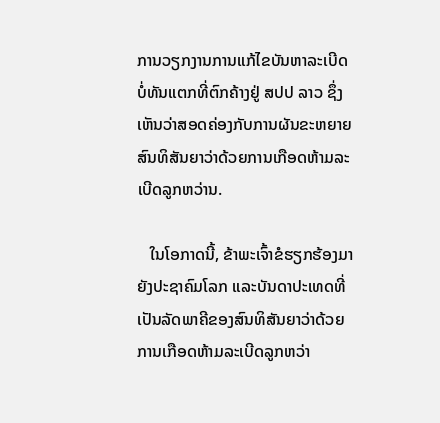ການວຽກງານການແກ້ໄຂບັນຫາລະເບີດບໍ່ທັນແຕກທີ່ຕົກຄ້າງຢູ່ ສປປ ລາວ ຊຶ່ງເຫັນວ່າສອດຄ່ອງກັບການຜັນຂະຫຍາຍສົນທິສັນຍາວ່າດ້ວຍການເກືອດຫ້າມລະເບີດລູກຫວ່ານ.

   ໃນໂອກາດນີ້, ຂ້າພະເຈົ້າຂໍຮຽກຮ້ອງມາຍັງປະຊາຄົມໂລກ ແລະບັນດາປະເທດທີ່ເປັນລັດພາຄີຂອງສົນທິສັນຍາວ່າດ້ວຍການເກືອດຫ້າມລະເບີດລູກຫວ່າ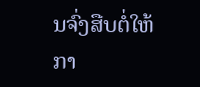ນຈົ່ງສືບຕໍ່ໃຫ້ກາ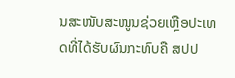ນສະໜັບສະໜູນຊ່ວຍເຫຼືອປະເທດທີ່ໄດ້ຮັບຜົນກະທົບຄື ສປປ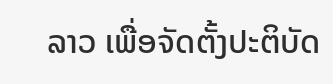ລາວ ເພື່ອຈັດຕັ້ງປະຕິບັດ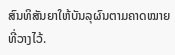ສົນທິສັນຍາໃຫ້ບັນລຸຜົນຕາມຄາດໝາຍທີ່ວາງໄວ້.